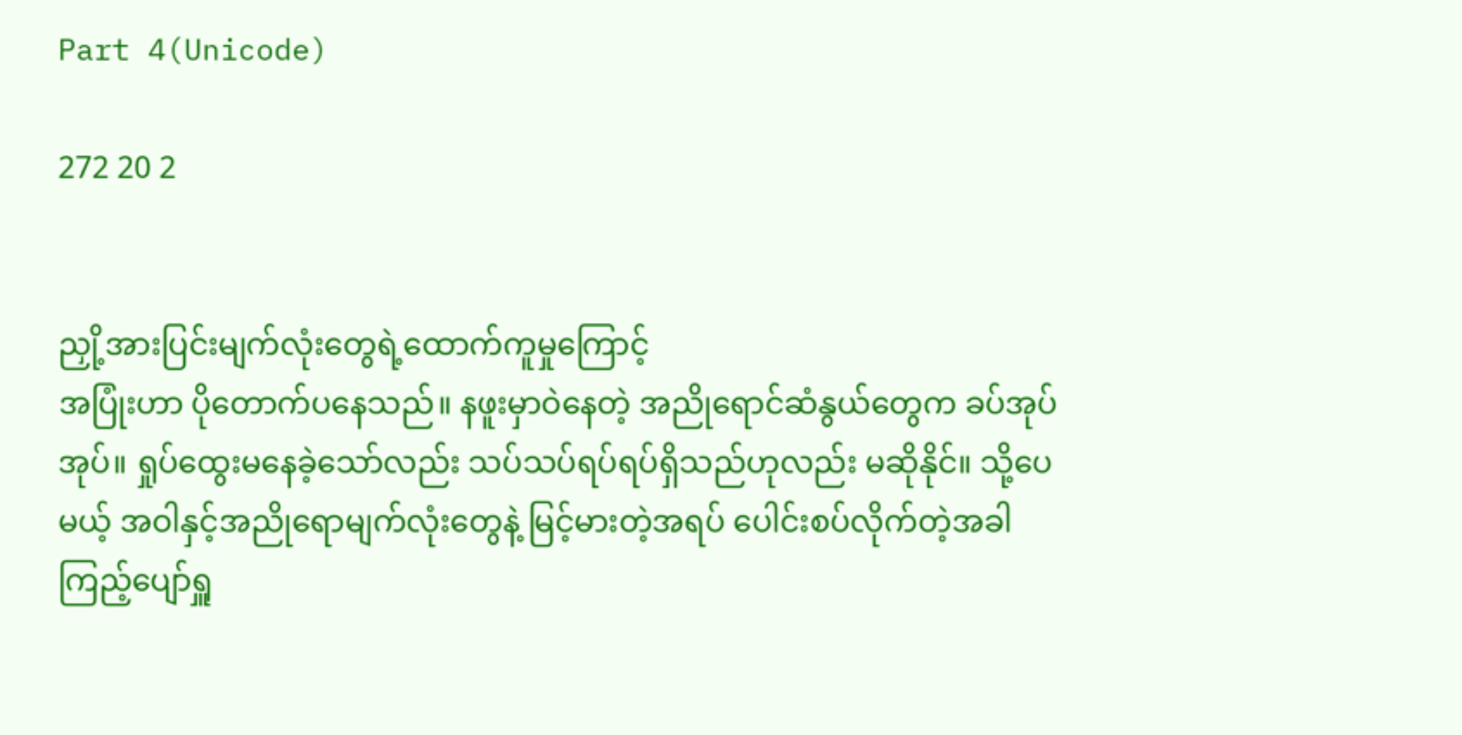Part 4(Unicode)

272 20 2


ညှို့အားပြင်းမျက်လုံးတွေရဲ့ထောက်ကူမှုကြောင့်
အပြုံးဟာ ပိုတောက်ပနေသည်။ နဖူးမှာဝဲနေတဲ့ အညိုရောင်ဆံနွယ်တွေက ခပ်အုပ်အုပ်။ ရှုပ်ထွေးမနေခဲ့သော်လည်း သပ်သပ်ရပ်ရပ်ရှိသည်ဟုလည်း မဆိုနိုင်။ သို့ပေမယ့် အဝါနှင့်အညိုရောမျက်လုံးတွေနဲ့ မြင့်မားတဲ့အရပ် ပေါင်းစပ်လိုက်တဲ့အခါ ကြည့်ပျော်ရှူ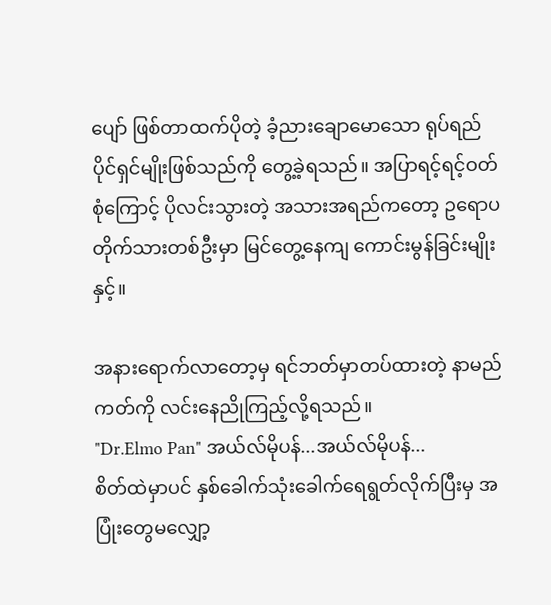ပျော် ဖြစ်တာထက်ပိုတဲ့ ခံ့ညားချောမောသော ရုပ်ရည်ပိုင်ရှင်မျိုးဖြစ်သည်ကို တွေ့ခဲ့ရသည်။ အပြာရင့်ရင့်ဝတ်စုံကြောင့် ပိုလင်းသွားတဲ့ အသားအရည်ကတော့ ဥရောပတိုက်သားတစ်ဦးမှာ မြင်တွေ့နေကျ ကောင်းမွန်ခြင်းမျိုးနှင့်။

အနားရောက်လာတော့မှ ရင်ဘတ်မှာတပ်ထားတဲ့ နာမည်ကတ်ကို လင်းနေညိုကြည့်လို့ရသည်။
"Dr.Elmo Pan" အယ်လ်မိုပန်...အယ်လ်မိုပန်...
စိတ်ထဲမှာပင် နှစ်ခေါက်သုံးခေါက်ရေရွတ်လိုက်ပြီးမှ အပြုံးတွေမလျှော့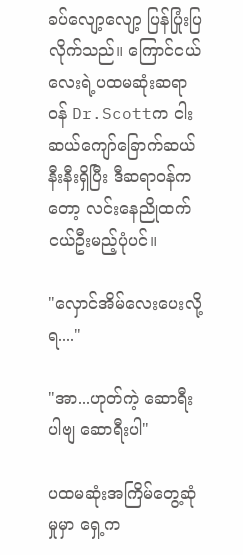ခပ်လျော့လျော့ ပြန်ပြုံးပြလိုက်သည်။ ကြောင်ငယ်လေးရဲ့ပထမဆုံးဆရာဝန် Dr.Scottက ငါးဆယ်ကျော်ခြောက်ဆယ်နီးနီးရှိပြီး ဒီဆရာဝန်ကတော့ လင်းနေညိုထက် ငယ်ဦးမည့်ပုံပင်။

"လှောင်အိမ်လေးပေးလို့ရ...."

"အာ...ဟုတ်ကဲ့ ဆောရီးပါဗျ ဆောရီးပါ"

ပထမဆုံးအကြိမ်တွေ့ဆုံမှုမှာ ရှေ့က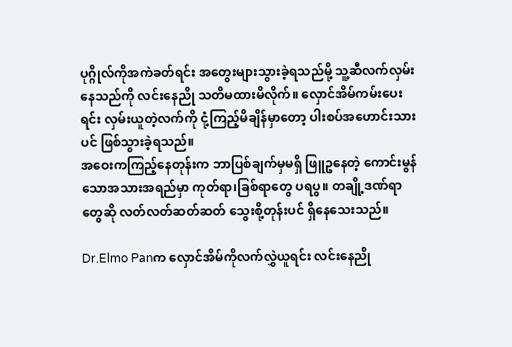ပုဂ္ဂိုလ်ကိုအကဲခတ်ရင်း အတွေးများသွားခဲ့ရသည်မို့ သူ့ဆီလက်လှမ်းနေသည်ကို လင်းနေညို သတိမထားမိလိုက်။ လှောင်အိမ်ကမ်းပေးရင်း လှမ်းယူတဲ့လက်ကို ငုံ့ကြည့်မိချိန်မှာတော့ ပါးစပ်အဟောင်းသားပင် ဖြစ်သွားခဲ့ရသည်။
အဝေးကကြည့်နေတုန်းက ဘာပြစ်ချက်မှမရှိ ဖြူဥနေတဲ့ ကောင်းမွန်သောအသားအရည်မှာ ကုတ်ရာ၊ခြစ်ရာတွေ ပရပွ။ တချို့ဒဏ်ရာတွေဆို လတ်လတ်ဆတ်ဆတ် သွေးစို့တုန်းပင် ရှိနေသေးသည်။

Dr.Elmo Panက လှောင်အိမ်ကိုလက်လွှဲယူရင်း လင်းနေညို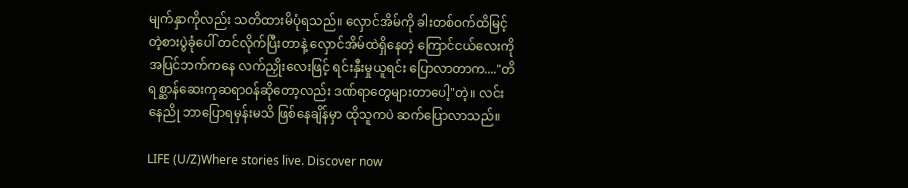မျက်နှာကိုလည်း သတိထားမိပုံရသည်။ လှောင်အိမ်ကို ခါးတစ်ဝက်ထိမြင့်တဲ့စားပွဲခုံပေါ် တင်လိုက်ပြီးတာနဲ့ လှောင်အိမ်ထဲရှိနေတဲ့ ကြောင်ငယ်လေးကို အပြင်ဘက်ကနေ လက်ညှိုးလေးဖြင့် ရင်းနှီးမှုယူရင်း ပြောလာတာက...."တိရစ္ဆာန်ဆေးကုဆရာဝန်ဆိုတော့လည်း ဒဏ်ရာတွေများတာပေါ့"တဲ့။ လင်းနေညို ဘာပြောရမှန်းမသိ ဖြစ်နေချိန်မှာ ထိုသူကပဲ ဆက်ပြောလာသည်။

LIFE (U/Z)Where stories live. Discover now